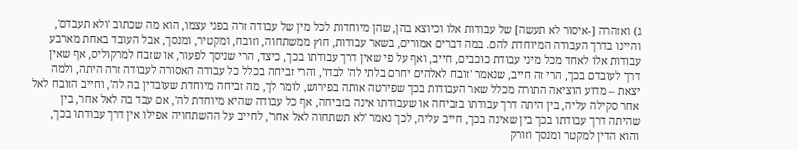ג) ואזהרה [-איסור לא תעשה] של עבודות אלו וכיוצא בהן, שהן מיוחדות לכל מין של עבודה זרה בפני עצמו, הוא מה שכתוב 'ולא תעבדם', והיינו בדרך העבודה המיוחדת להם. במה דברים אמורים, בשאר עבודות, חוץ ממשתחוה, וזובח, ומקטיר, ומנסך, אבל העובד באחת מארבע עבודות אלו לאחד מכל מיני עבודת כוכבים, חייב, ואף על פי שאין דרך עבודתו בכך, כיצד, הרי שניסך לפעור, או שזבח למרקוליס, אף שאין דרך לעובדם בכך, הרי זה חייב, שנאמר 'זובח לאלהים יחרם בלתי לה' לבדו', והרי זביחה בכלל כל עבודה האסורה לעבודה זרה היתה, ולמה יצאת – מדוע הוציאה התורה מכלל שאר העבודות בכך שפירטה אותה בפירוש, לומר לך, מה זביחה מיוחדת שעובדין בה לה', וחייב הזובח לאל אחר סקילה עליה, בין היתה דרך עבודתו בזביחה או שעבודתו אינה בזביחה, אף כל עבודה שהיא מיוחדת לה', אם עבד בה לאל אחר, בין שהיתה דרך עבודתו בכך בין שאינה בכך, חייב עליה, לכך נאמר 'לא תשתחוה לאל אחר', לחייב על ההשתחויה אפילו אין דרך עבודתו בכך, והוא הדין למקטר ומנסך וזורק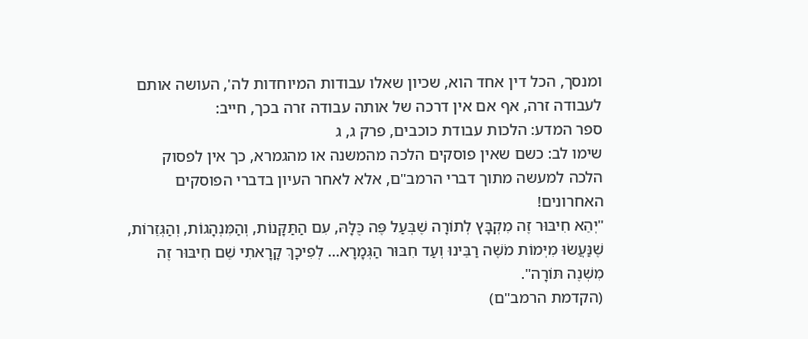ומנסך, הכל דין אחד הוא, שכיון שאלו עבודות המיוחדות לה', העושה אותם לעבודה זרה, אף אם אין דרכה של אותה עבודה זרה בכך, חייב:
ספר המדע: הלכות עבודת כוכבים, פרק ג, ג
שימו לב: כשם שאין פוסקים הלכה מהמשנה או מהגמרא, כך אין לפסוק הלכה למעשה מתוך דברי הרמב"ם, אלא לאחר העיון בדברי הפוסקים האחרונים!
"יְהֵא חִיבּוּר זֶה מִקְבָּץ לְתוֹרָה שֶׁבְּעַל פֶּה כֻּלָּהּ, עִם הַתַּקָּנוֹת, וְהַמִּנְהָגוֹת, וְהַגְּזֵרוֹת,
שֶׁנַּעֲשׂוּ מִיְּמוֹת מֹשֶׁה רַבֵּינוּ וְעַד חִבּוּר הַגְּמָרָא... לְפִיכָךְ קָרָאתִי שֵׁם חִיבּוּר זֶה מִשְׁנֶה תּוֹרָה".
(הקדמת הרמב"ם)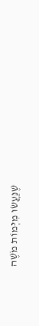שֶׁנַּעֲשׂוּ מִיְּמוֹת מֹשֶׁה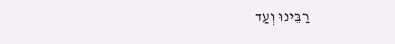רַבֵּינוּ וְעַד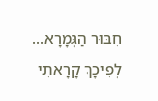חִבּוּר הַגְּמָרָא... לְפִיכָךְ קָרָאתִי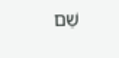שֵׁם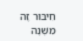חִיבּוּר זֶה מִשְׁנֶה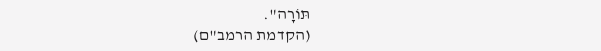תּוֹרָה".
(הקדמת הרמב"ם)